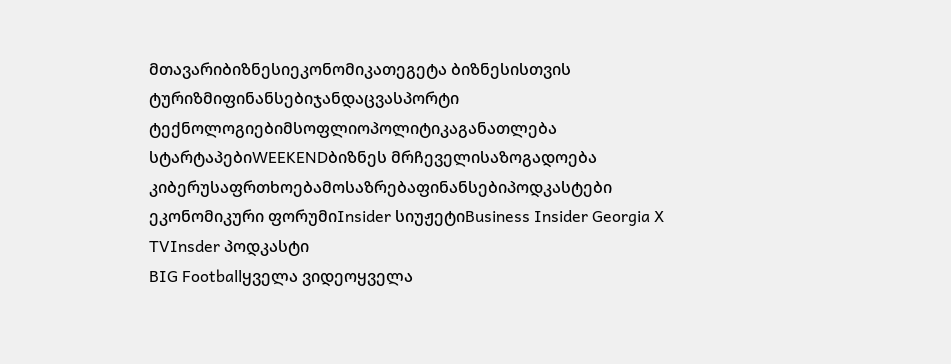მთავარიბიზნესიეკონომიკათეგეტა ბიზნესისთვის
ტურიზმიფინანსებიჯანდაცვასპორტი
ტექნოლოგიებიმსოფლიოპოლიტიკაგანათლება
სტარტაპებიWEEKENDბიზნეს მრჩეველისაზოგადოება
კიბერუსაფრთხოებამოსაზრებაფინანსებიპოდკასტები
ეკონომიკური ფორუმიInsider სიუჟეტიBusiness Insider Georgia X TVInsder პოდკასტი
BIG Footballყველა ვიდეოყველა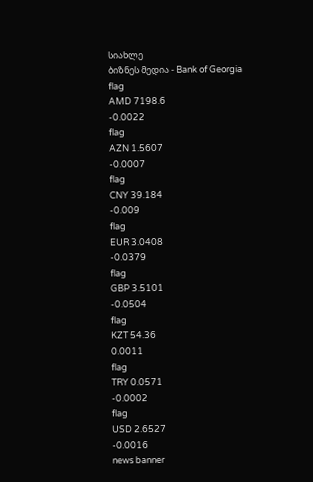სიახლე
ბიზნეს მედია - Bank of Georgia
flag
AMD 7198.6
-0.0022
flag
AZN 1.5607
-0.0007
flag
CNY 39.184
-0.009
flag
EUR 3.0408
-0.0379
flag
GBP 3.5101
-0.0504
flag
KZT 54.36
0.0011
flag
TRY 0.0571
-0.0002
flag
USD 2.6527
-0.0016
news banner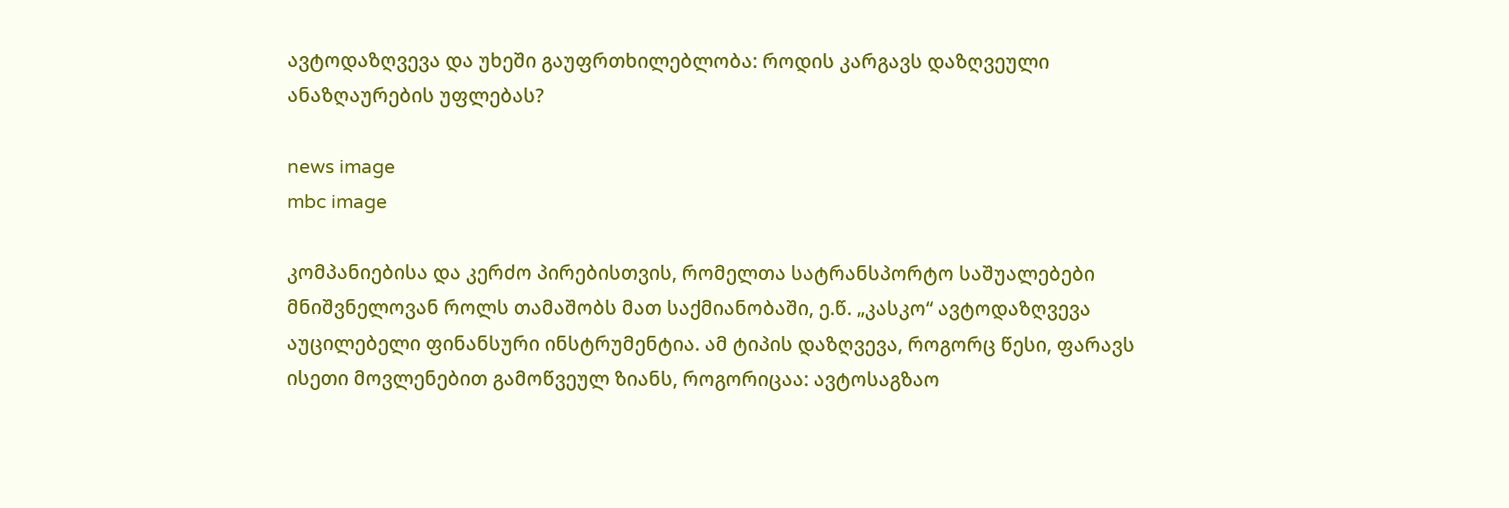ავტოდაზღვევა და უხეში გაუფრთხილებლობა: როდის კარგავს დაზღვეული ანაზღაურების უფლებას?

news image
mbc image

კომპანიებისა და კერძო პირებისთვის, რომელთა სატრანსპორტო საშუალებები მნიშვნელოვან როლს თამაშობს მათ საქმიანობაში, ე.წ. „კასკო“ ავტოდაზღვევა აუცილებელი ფინანსური ინსტრუმენტია. ამ ტიპის დაზღვევა, როგორც წესი, ფარავს ისეთი მოვლენებით გამოწვეულ ზიანს, როგორიცაა: ავტოსაგზაო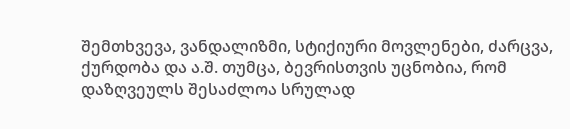შემთხვევა, ვანდალიზმი, სტიქიური მოვლენები, ძარცვა, ქურდობა და ა.შ. თუმცა, ბევრისთვის უცნობია, რომ დაზღვეულს შესაძლოა სრულად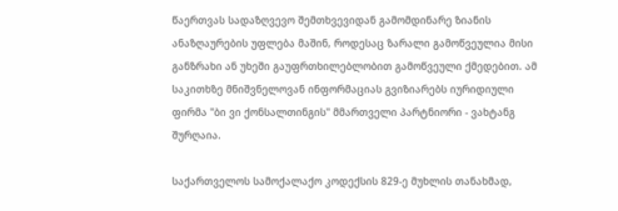წაერთვას სადაზღვევო შემთხვევიდან გამომდინარე ზიანის ანაზღაურების უფლება მაშინ, როდესაც ზარალი გამოწვეულია მისი განზრახი ან უხეში გაუფრთხილებლობით გამოწვეული ქმედებით. ამ საკითხზე მნიშვნელოვან ინფორმაციას გვიზიარებს იურიდიული ფირმა "ბი ვი ქონსალთინგის" მმართველი პარტნიორი - ვახტანგ შურღაია.

საქართველოს სამოქალაქო კოდექსის 829-ე მუხლის თანახმად,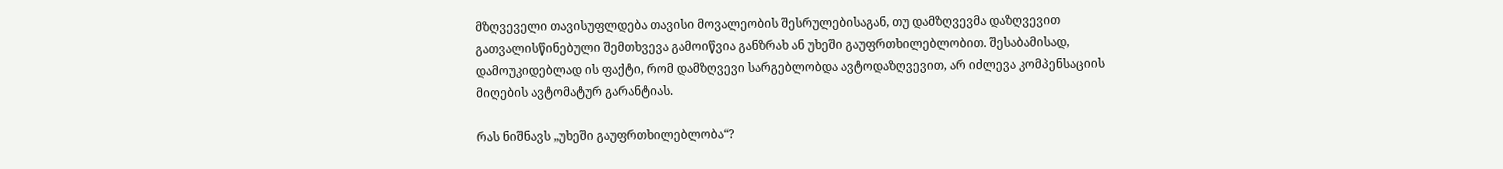მზღვეველი თავისუფლდება თავისი მოვალეობის შესრულებისაგან, თუ დამზღვევმა დაზღვევით გათვალისწინებული შემთხვევა გამოიწვია განზრახ ან უხეში გაუფრთხილებლობით. შესაბამისად, დამოუკიდებლად ის ფაქტი, რომ დამზღვევი სარგებლობდა ავტოდაზღვევით, არ იძლევა კომპენსაციის მიღების ავტომატურ გარანტიას.

რას ნიშნავს „უხეში გაუფრთხილებლობა“?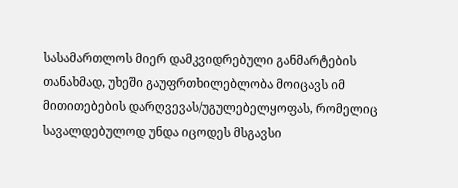სასამართლოს მიერ დამკვიდრებული განმარტების თანახმად, უხეში გაუფრთხილებლობა მოიცავს იმ მითითებების დარღვევას/უგულებელყოფას, რომელიც სავალდებულოდ უნდა იცოდეს მსგავსი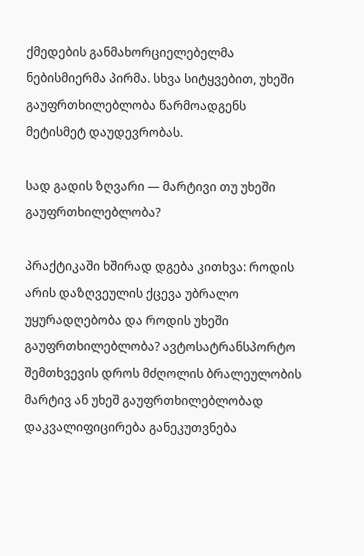ქმედების განმახორციელებელმა ნებისმიერმა პირმა. სხვა სიტყვებით, უხეში გაუფრთხილებლობა წარმოადგენს მეტისმეტ დაუდევრობას.

სად გადის ზღვარი — მარტივი თუ უხეში გაუფრთხილებლობა?

პრაქტიკაში ხშირად დგება კითხვა: როდის არის დაზღვეულის ქცევა უბრალო უყურადღებობა და როდის უხეში გაუფრთხილებლობა? ავტოსატრანსპორტო შემთხვევის დროს მძღოლის ბრალეულობის მარტივ ან უხეშ გაუფრთხილებლობად დაკვალიფიცირება განეკუთვნება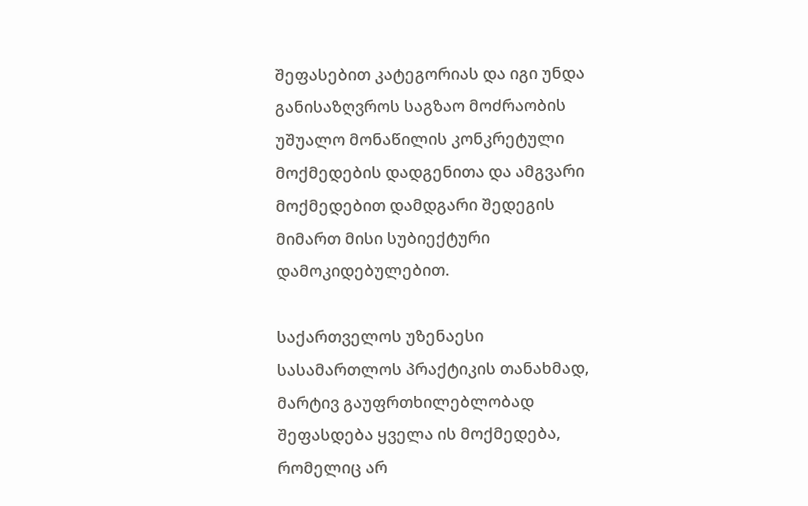შეფასებით კატეგორიას და იგი უნდა განისაზღვროს საგზაო მოძრაობის უშუალო მონაწილის კონკრეტული მოქმედების დადგენითა და ამგვარი მოქმედებით დამდგარი შედეგის მიმართ მისი სუბიექტური დამოკიდებულებით.

საქართველოს უზენაესი სასამართლოს პრაქტიკის თანახმად, მარტივ გაუფრთხილებლობად შეფასდება ყველა ის მოქმედება, რომელიც არ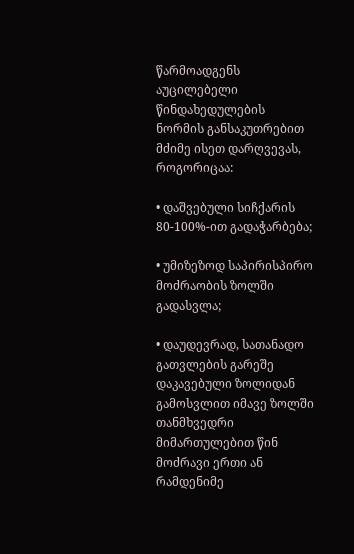წარმოადგენს აუცილებელი წინდახედულების ნორმის განსაკუთრებით მძიმე ისეთ დარღვევას, როგორიცაა:

• დაშვებული სიჩქარის 80-100%-ით გადაჭარბება;

• უმიზეზოდ საპირისპირო მოძრაობის ზოლში გადასვლა;

• დაუდევრად, სათანადო გათვლების გარეშე დაკავებული ზოლიდან გამოსვლით იმავე ზოლში თანმხვედრი მიმართულებით წინ მოძრავი ერთი ან რამდენიმე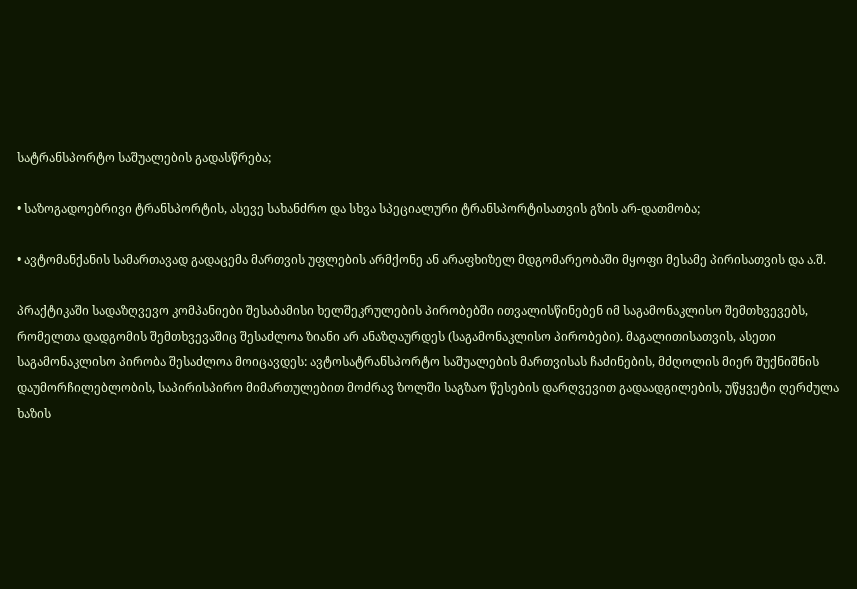სატრანსპორტო საშუალების გადასწრება;

• საზოგადოებრივი ტრანსპორტის, ასევე სახანძრო და სხვა სპეციალური ტრანსპორტისათვის გზის არ-დათმობა;

• ავტომანქანის სამართავად გადაცემა მართვის უფლების არმქონე ან არაფხიზელ მდგომარეობაში მყოფი მესამე პირისათვის და ა.შ.

პრაქტიკაში სადაზღვევო კომპანიები შესაბამისი ხელშეკრულების პირობებში ითვალისწინებენ იმ საგამონაკლისო შემთხვევებს, რომელთა დადგომის შემთხვევაშიც შესაძლოა ზიანი არ ანაზღაურდეს (საგამონაკლისო პირობები). მაგალითისათვის, ასეთი საგამონაკლისო პირობა შესაძლოა მოიცავდეს: ავტოსატრანსპორტო საშუალების მართვისას ჩაძინების, მძღოლის მიერ შუქნიშნის დაუმორჩილებლობის, საპირისპირო მიმართულებით მოძრავ ზოლში საგზაო წესების დარღვევით გადაადგილების, უწყვეტი ღერძულა ხაზის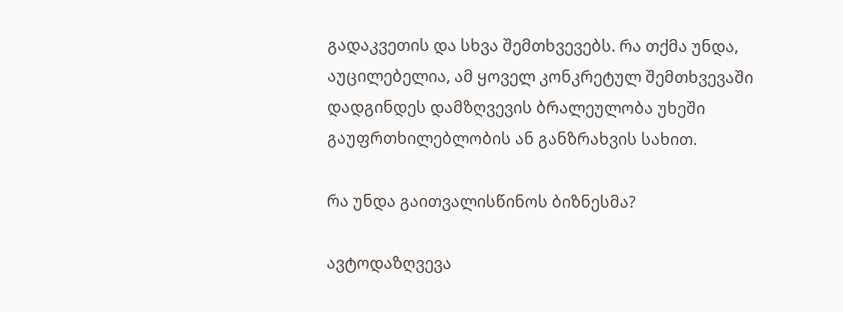გადაკვეთის და სხვა შემთხვევებს. რა თქმა უნდა, აუცილებელია, ამ ყოველ კონკრეტულ შემთხვევაში დადგინდეს დამზღვევის ბრალეულობა უხეში გაუფრთხილებლობის ან განზრახვის სახით.

რა უნდა გაითვალისწინოს ბიზნესმა?

ავტოდაზღვევა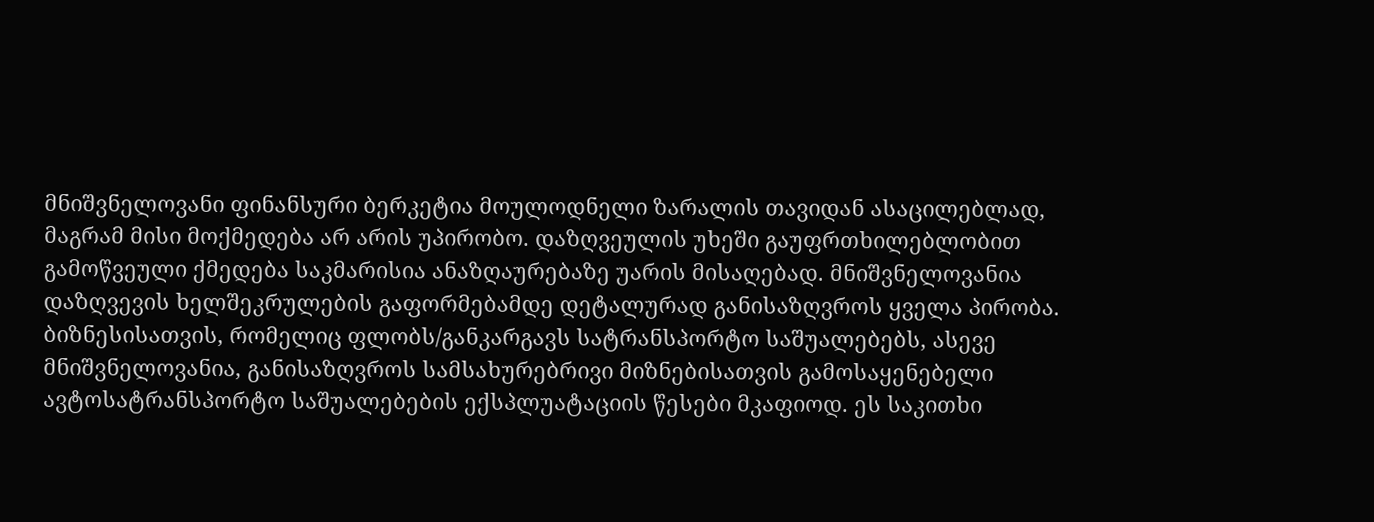მნიშვნელოვანი ფინანსური ბერკეტია მოულოდნელი ზარალის თავიდან ასაცილებლად, მაგრამ მისი მოქმედება არ არის უპირობო. დაზღვეულის უხეში გაუფრთხილებლობით გამოწვეული ქმედება საკმარისია ანაზღაურებაზე უარის მისაღებად. მნიშვნელოვანია დაზღვევის ხელშეკრულების გაფორმებამდე დეტალურად განისაზღვროს ყველა პირობა. ბიზნესისათვის, რომელიც ფლობს/განკარგავს სატრანსპორტო საშუალებებს, ასევე მნიშვნელოვანია, განისაზღვროს სამსახურებრივი მიზნებისათვის გამოსაყენებელი ავტოსატრანსპორტო საშუალებების ექსპლუატაციის წესები მკაფიოდ. ეს საკითხი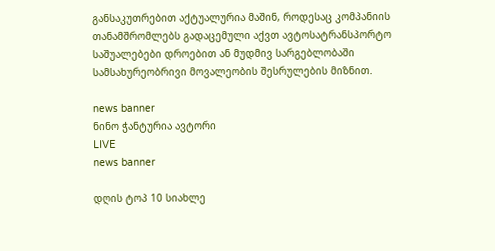განსაკუთრებით აქტუალურია მაშინ, როდესაც კომპანიის თანამშრომლებს გადაცემული აქვთ ავტოსატრანსპორტო საშუალებები დროებით ან მუდმივ სარგებლობაში სამსახურეობრივი მოვალეობის შესრულების მიზნით.

news banner
ნინო ჭანტურია ავტორი
LIVE
news banner

დღის ტოპ 10 სიახლე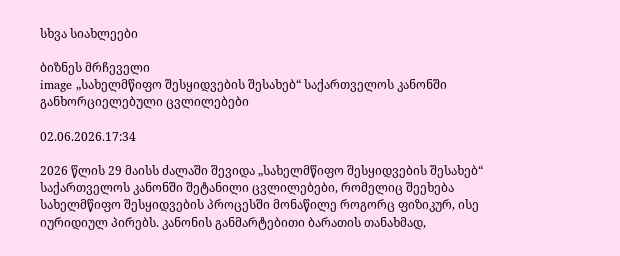სხვა სიახლეები

ბიზნეს მრჩეველი
image „სახელმწიფო შესყიდვების შესახებ“ საქართველოს კანონში განხორციელებული ცვლილებები

02.06.2026.17:34

2026 წლის 29 მაისს ძალაში შევიდა „სახელმწიფო შესყიდვების შესახებ“ საქართველოს კანონში შეტანილი ცვლილებები, რომელიც შეეხება სახელმწიფო შესყიდვების პროცესში მონაწილე როგორც ფიზიკურ, ისე იურიდიულ პირებს. კანონის განმარტებითი ბარათის თანახმად,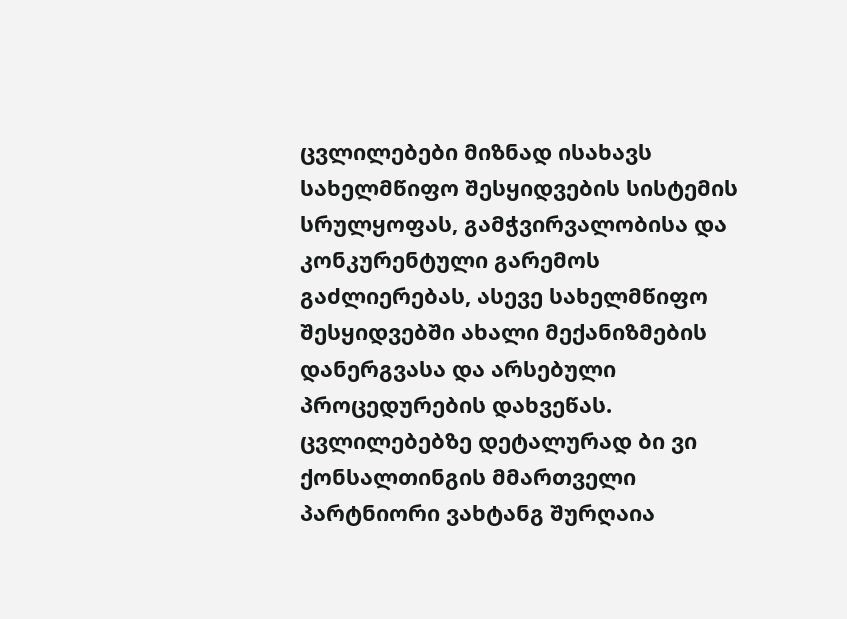ცვლილებები მიზნად ისახავს სახელმწიფო შესყიდვების სისტემის სრულყოფას, გამჭვირვალობისა და კონკურენტული გარემოს გაძლიერებას, ასევე სახელმწიფო შესყიდვებში ახალი მექანიზმების დანერგვასა და არსებული პროცედურების დახვეწას. ცვლილებებზე დეტალურად ბი ვი ქონსალთინგის მმართველი პარტნიორი ვახტანგ შურღაია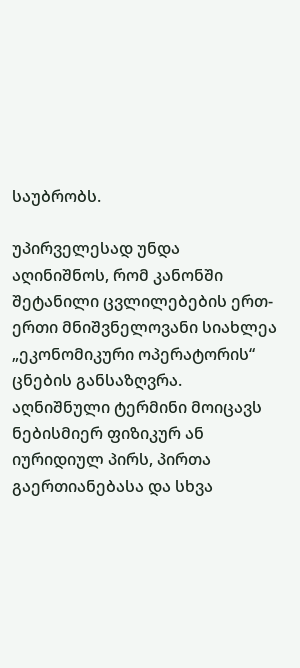საუბრობს.

უპირველესად უნდა აღინიშნოს, რომ კანონში შეტანილი ცვლილებების ერთ-ერთი მნიშვნელოვანი სიახლეა „ეკონომიკური ოპერატორის“ ცნების განსაზღვრა. აღნიშნული ტერმინი მოიცავს ნებისმიერ ფიზიკურ ან იურიდიულ პირს, პირთა გაერთიანებასა და სხვა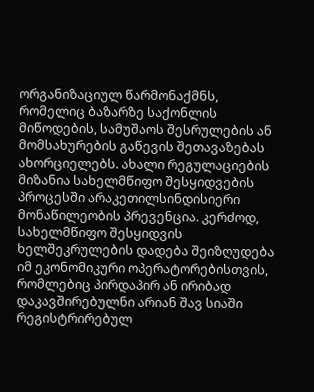ორგანიზაციულ წარმონაქმნს, რომელიც ბაზარზე საქონლის მიწოდების, სამუშაოს შესრულების ან მომსახურების გაწევის შეთავაზებას ახორციელებს. ახალი რეგულაციების მიზანია სახელმწიფო შესყიდვების პროცესში არაკეთილსინდისიერი მონაწილეობის პრევენცია. კერძოდ, სახელმწიფო შესყიდვის ხელშეკრულების დადება შეიზღუდება იმ ეკონომიკური ოპერატორებისთვის, რომლებიც პირდაპირ ან ირიბად დაკავშირებულნი არიან შავ სიაში რეგისტრირებულ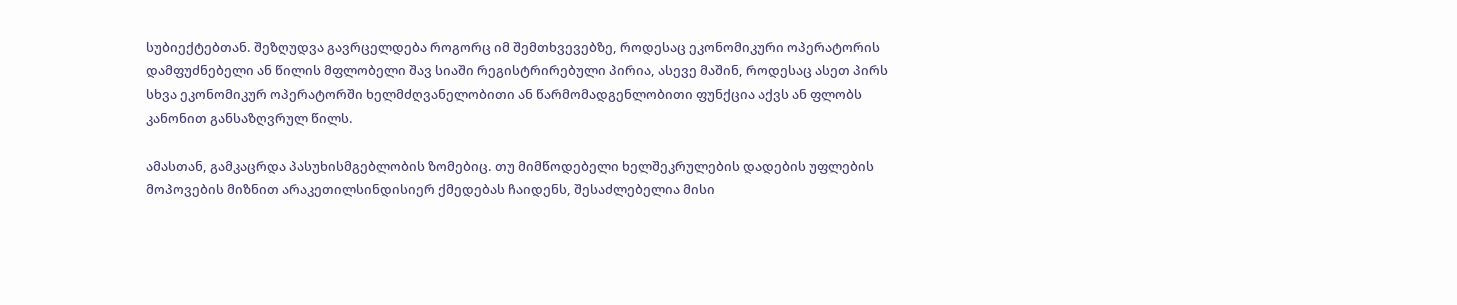სუბიექტებთან. შეზღუდვა გავრცელდება როგორც იმ შემთხვევებზე, როდესაც ეკონომიკური ოპერატორის დამფუძნებელი ან წილის მფლობელი შავ სიაში რეგისტრირებული პირია, ასევე მაშინ, როდესაც ასეთ პირს სხვა ეკონომიკურ ოპერატორში ხელმძღვანელობითი ან წარმომადგენლობითი ფუნქცია აქვს ან ფლობს კანონით განსაზღვრულ წილს.

ამასთან, გამკაცრდა პასუხისმგებლობის ზომებიც. თუ მიმწოდებელი ხელშეკრულების დადების უფლების მოპოვების მიზნით არაკეთილსინდისიერ ქმედებას ჩაიდენს, შესაძლებელია მისი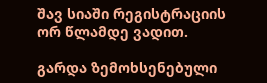შავ სიაში რეგისტრაციის ორ წლამდე ვადით.

გარდა ზემოხსენებული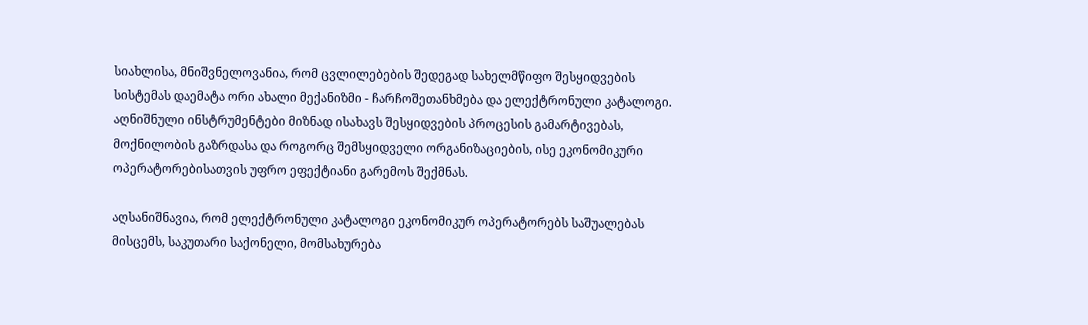სიახლისა, მნიშვნელოვანია, რომ ცვლილებების შედეგად სახელმწიფო შესყიდვების სისტემას დაემატა ორი ახალი მექანიზმი - ჩარჩოშეთანხმება და ელექტრონული კატალოგი. აღნიშნული ინსტრუმენტები მიზნად ისახავს შესყიდვების პროცესის გამარტივებას, მოქნილობის გაზრდასა და როგორც შემსყიდველი ორგანიზაციების, ისე ეკონომიკური ოპერატორებისათვის უფრო ეფექტიანი გარემოს შექმნას.

აღსანიშნავია, რომ ელექტრონული კატალოგი ეკონომიკურ ოპერატორებს საშუალებას მისცემს, საკუთარი საქონელი, მომსახურება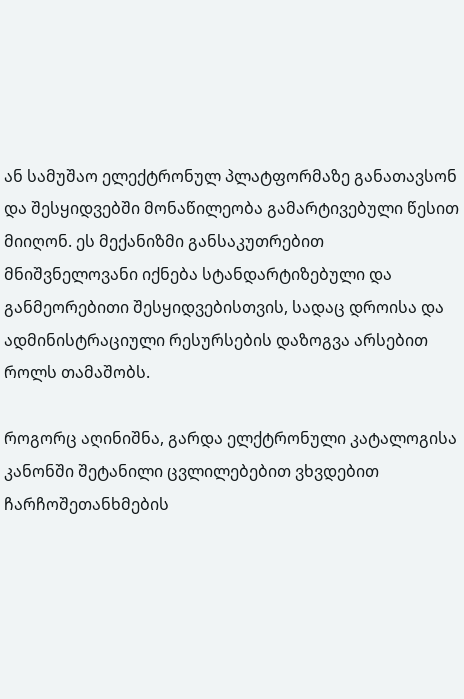ან სამუშაო ელექტრონულ პლატფორმაზე განათავსონ და შესყიდვებში მონაწილეობა გამარტივებული წესით მიიღონ. ეს მექანიზმი განსაკუთრებით მნიშვნელოვანი იქნება სტანდარტიზებული და განმეორებითი შესყიდვებისთვის, სადაც დროისა და ადმინისტრაციული რესურსების დაზოგვა არსებით როლს თამაშობს.

როგორც აღინიშნა, გარდა ელქტრონული კატალოგისა კანონში შეტანილი ცვლილებებით ვხვდებით ჩარჩოშეთანხმების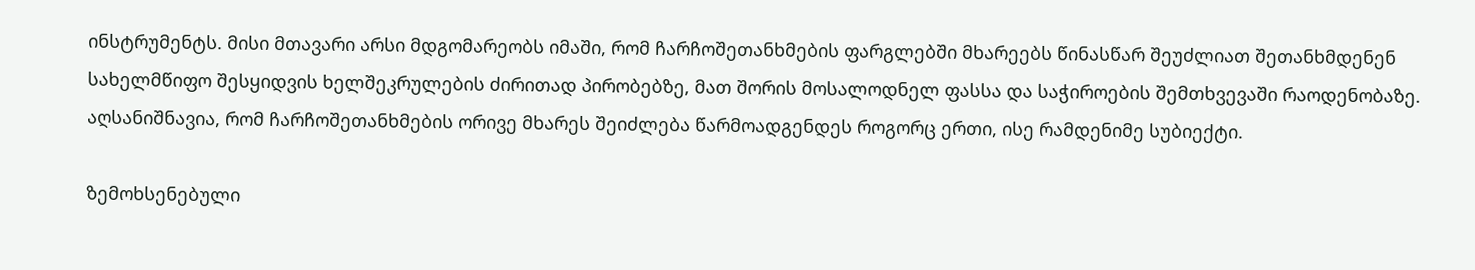ინსტრუმენტს. მისი მთავარი არსი მდგომარეობს იმაში, რომ ჩარჩოშეთანხმების ფარგლებში მხარეებს წინასწარ შეუძლიათ შეთანხმდენენ სახელმწიფო შესყიდვის ხელშეკრულების ძირითად პირობებზე, მათ შორის მოსალოდნელ ფასსა და საჭიროების შემთხვევაში რაოდენობაზე. აღსანიშნავია, რომ ჩარჩოშეთანხმების ორივე მხარეს შეიძლება წარმოადგენდეს როგორც ერთი, ისე რამდენიმე სუბიექტი.

ზემოხსენებული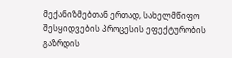მექანიზმებთან ერთად, სახელმწიფო შესყიდვების პროცესის ეფექტურობის გაზრდის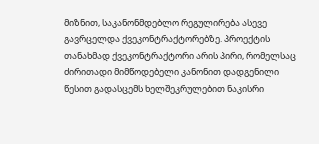მიზნით, საკანონმდებლო რეგულირება ასევე გავრცელდა ქვეკონტრაქტორებზე. პროექტის თანახმად ქვეკონტრაქტორი არის პირი, რომელსაც ძირითადი მიმწოდებელი კანონით დადგენილი წესით გადასცემს ხელშეკრულებით ნაკისრი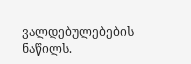ვალდებულებების ნაწილს.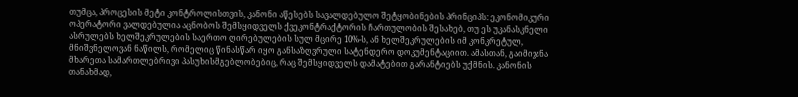თუმცა, პროცესის მეტი კონტროლისთვის, კანონი აწესებს სავალდებულო შეტყობინების პრინციპს: ეკონომიკური ოპერატორი ვალდებულია აცნობოს შემსყიდველს ქვეკონტრაქტორის ჩართულობის შესახებ, თუ ეს უკანასკნელი ასრულებს ხელშეკრულების საერთო ღირებულების სულ მცირე 10%-ს, ან ხელშეკრულების იმ კონკრეტულ, მნიშვნელოვან ნაწილს, რომელიც წინასწარ იყო განსაზღვრული სატენდერო დოკუმენტაციით. ამასთან, გაიმიჯნა მხარეთა სამართლებრივი პასუხისმგებლობებიც, რაც შემსყიდველს დამატებით გარანტიებს უქმნის. კანონის თანახმად,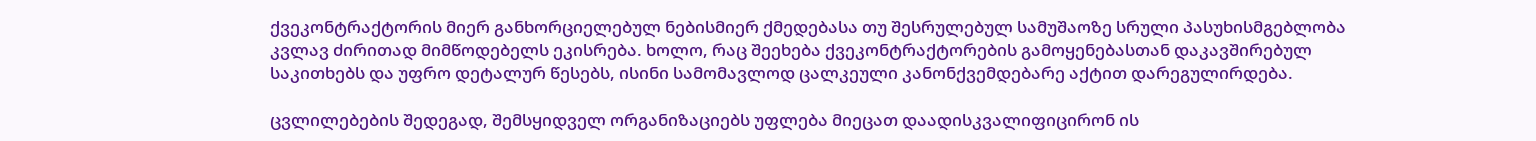ქვეკონტრაქტორის მიერ განხორციელებულ ნებისმიერ ქმედებასა თუ შესრულებულ სამუშაოზე სრული პასუხისმგებლობა კვლავ ძირითად მიმწოდებელს ეკისრება. ხოლო, რაც შეეხება ქვეკონტრაქტორების გამოყენებასთან დაკავშირებულ საკითხებს და უფრო დეტალურ წესებს, ისინი სამომავლოდ ცალკეული კანონქვემდებარე აქტით დარეგულირდება.

ცვლილებების შედეგად, შემსყიდველ ორგანიზაციებს უფლება მიეცათ დაადისკვალიფიცირონ ის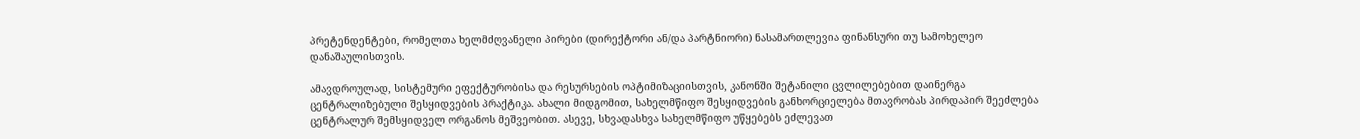პრეტენდენტები, რომელთა ხელმძღვანელი პირები (დირექტორი ან/და პარტნიორი) ნასამართლევია ფინანსური თუ სამოხელეო დანაშაულისთვის.

ამავდროულად, სისტემური ეფექტურობისა და რესურსების ოპტიმიზაციისთვის, კანონში შეტანილი ცვლილებებით დაინერგა ცენტრალიზებული შესყიდვების პრაქტიკა. ახალი მიდგომით, სახელმწიფო შესყიდვების განხორციელება მთავრობას პირდაპირ შეეძლება ცენტრალურ შემსყიდველ ორგანოს მეშვეობით. ასევე, სხვადასხვა სახელმწიფო უწყებებს ეძლევათ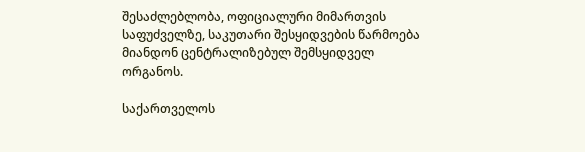შესაძლებლობა, ოფიციალური მიმართვის საფუძველზე, საკუთარი შესყიდვების წარმოება მიანდონ ცენტრალიზებულ შემსყიდველ ორგანოს.

საქართველოს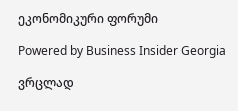ეკონომიკური ფორუმი

Powered by Business Insider Georgia

ვრცლად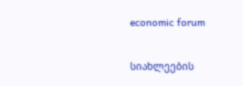economic forum

სიახლეების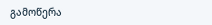გამოწერა